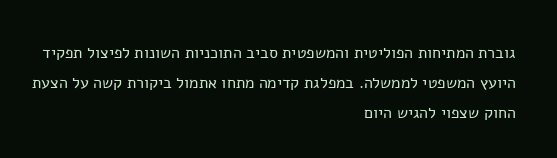גוברת המתיחות הפוליטית והמשפטית סביב התוכניות השונות לפיצול תפקיד היועץ המשפטי לממשלה. במפלגת קדימה מתחו אתמול ביקורת קשה על הצעת החוק שצפוי להגיש היום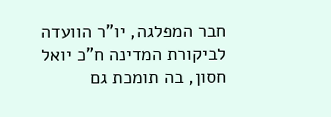חבר המפלגה, יו"ר הוועדה לביקורת המדינה ח"כ יואל חסון, בה תומכת גם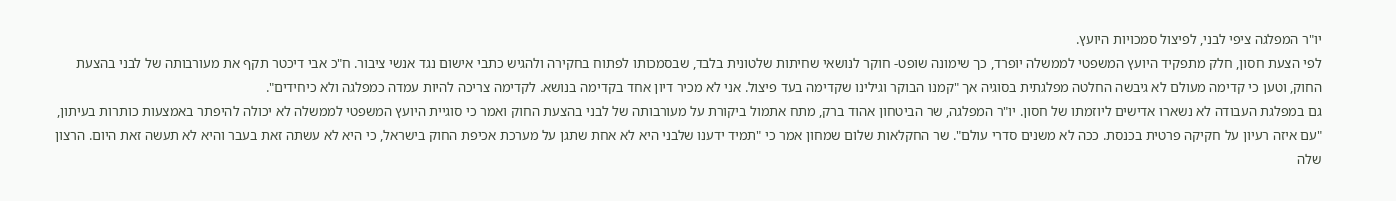יו"ר המפלגה ציפי לבני, לפיצול סמכויות היועץ.
לפי הצעת חסון, חלק מתפקיד היועץ המשפטי לממשלה יופרד, כך שימונה שופט- חוקר לנושאי שחיתות שלטונית בלבד, שבסמכותו לפתוח בחקירה ולהגיש כתבי אישום נגד אנשי ציבור. ח"כ אבי דיכטר תקף את מעורבותה של לבני בהצעת החוק, וטען כי קדימה מעולם לא גיבשה החלטה מפלגתית בסוגיה אך "קמנו הבוקר וגילינו שקדימה בעד פיצול. אני לא מכיר דיון אחד בקדימה בנושא. לקדימה צריכה להיות עמדה כמפלגה ולא כיחידים".
גם במפלגת העבודה לא נשארו אדישים ליוזמתו של חסון. יו"ר המפלגה, שר הביטחון אהוד ברק, מתח אתמול ביקורת על מעורבותה של לבני בהצעת החוק ואמר כי סוגיית היועץ המשפטי לממשלה לא יכולה להיפתר באמצעות כותרות בעיתון, "עם איזה רעיון על חקיקה פרטית בכנסת. ככה לא משנים סדרי עולם". שר החקלאות שלום שמחון אמר כי "תמיד ידענו שלבני היא לא אחת שתגן על מערכת אכיפת החוק בישראל, כי היא לא עשתה זאת בעבר והיא לא תעשה זאת היום. הרצון שלה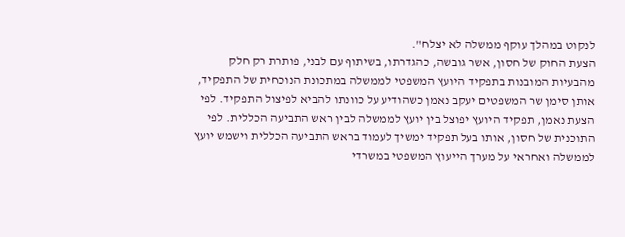לנקוט במהלך עוקף ממשלה לא יצלח".
הצעת החוק של חסון, אשר גובשה, כהגדרתו, בשיתוף עם לבני, פותרת רק חלק מהבעיות המובנות בתפקיד היועץ המשפטי לממשלה במתכונת הנוכחית של התפקיד, אותן סימן שר המשפטים יעקב נאמן כשהודיע על כוונתו להביא לפיצול התפקיד. לפי הצעת נאמן, תפקיד היועץ יפוצל בין יועץ לממשלה לבין ראש התביעה הכללית. לפי התוכנית של חסון, אותו בעל תפקיד ימשיך לעמוד בראש התביעה הכללית וישמש יועץ לממשלה ואחראי על מערך הייעוץ המשפטי במשרדי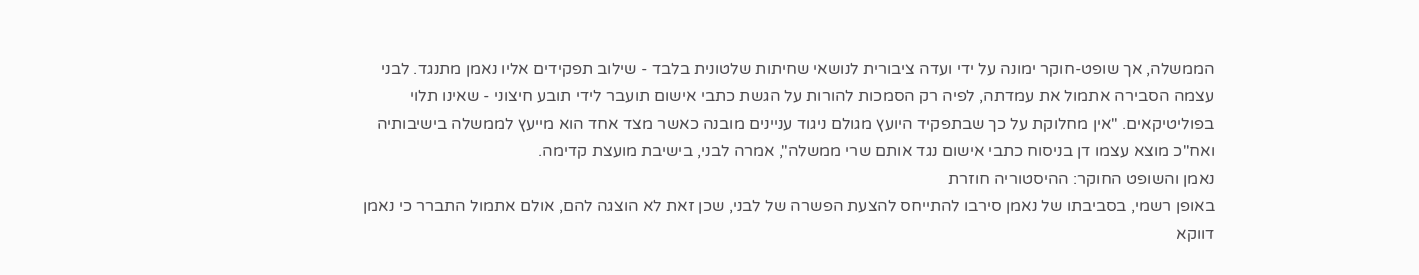הממשלה, אך שופט-חוקר ימונה על ידי ועדה ציבורית לנושאי שחיתות שלטונית בלבד - שילוב תפקידים אליו נאמן מתנגד. לבני עצמה הסבירה אתמול את עמדתה, לפיה רק הסמכות להורות על הגשת כתבי אישום תועבר לידי תובע חיצוני - שאינו תלוי בפוליטיקאים. "אין מחלוקת על כך שבתפקיד היועץ מגולם ניגוד עניינים מובנה כאשר מצד אחד הוא מייעץ לממשלה בישיבותיה ואח"כ מוצא עצמו דן בניסוח כתבי אישום נגד אותם שרי ממשלה", אמרה לבני, בישיבת מועצת קדימה.
נאמן והשופט החוקר: ההיסטוריה חוזרת
באופן רשמי, בסביבתו של נאמן סירבו להתייחס להצעת הפשרה של לבני, שכן זאת לא הוצגה להם, אולם אתמול התברר כי נאמן דווקא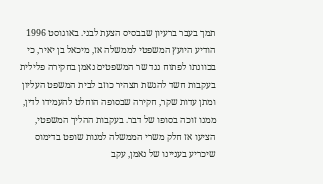תמך בעבר ברעיון שבבסיס הצעת לבני. באוגוסט 1996 הודיע היועץ המשפטי לממשלה אז, מיכאל בן יאיר, כי בכוונתו לפתוח נגד שר המשפטים נאמן בחקירה פלילית בעקבות חשד להגשת תצהיר כוזב לבית המשפט העליון ומתן עדות שקר, חקירה שבסופה הוחלט להעמידו לדין, ממנו זוכה בסופו של דבר. בעקבות ההליך המשפטי, הציעו אז חלק משרי הממשלה למנות שופט בדימוס שיכריע בעניינו של נאמן, עקב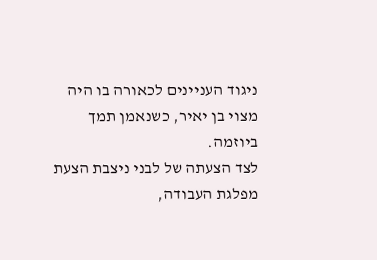ניגוד העניינים לכאורה בו היה מצוי בן יאיר, כשנאמן תמך ביוזמה.
לצד הצעתה של לבני ניצבת הצעת מפלגת העבודה,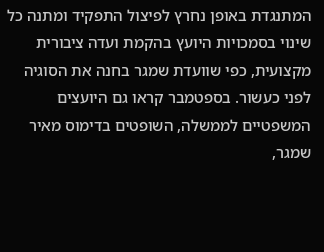המתנגדת באופן נחרץ לפיצול התפקיד ומתנה כל שינוי בסמכויות היועץ בהקמת ועדה ציבורית מקצועית, כפי שוועדת שמגר בחנה את הסוגיה לפני כעשור. בספטמבר קראו גם היועצים המשפטיים לממשלה, השופטים בדימוס מאיר שמגר,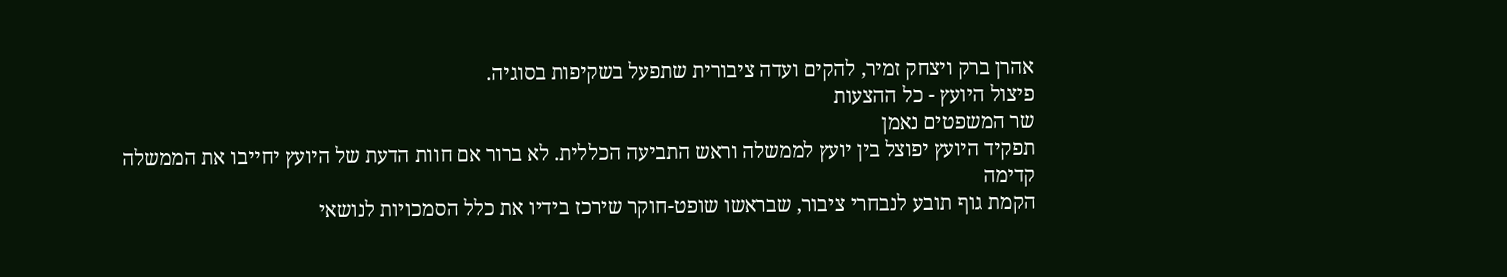אהרן ברק ויצחק זמיר, להקים ועדה ציבורית שתפעל בשקיפות בסוגיה.
פיצול היועץ - כל ההצעות
שר המשפטים נאמן
תפקיד היועץ יפוצל בין יועץ לממשלה וראש התביעה הכללית. לא ברור אם חוות הדעת של היועץ יחייבו את הממשלה
קדימה
הקמת גוף תובע לנבחרי ציבור, שבראשו שופט-חוקר שירכז בידיו את כלל הסמכויות לנושאי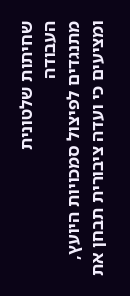שחיתות שלטונית
העבודה
מתנגדים לפיצול סמכויות היועץ, ומציעים כי ועדה ציבורית תבחן את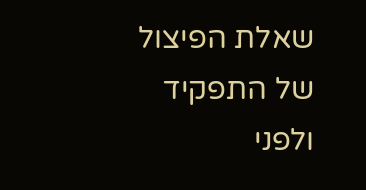שאלת הפיצול של התפקיד ולפני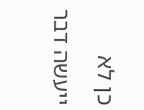כן לא ייעשה דבר